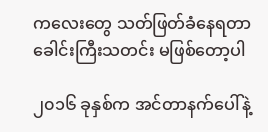ကလေးတွေ သတ်ဖြတ်ခံနေရတာ ခေါင်းကြီးသတင်း မဖြစ်တော့ပါ

၂၀၁၆ ခုနှစ်က အင်တာနက်ပေါ်နဲ့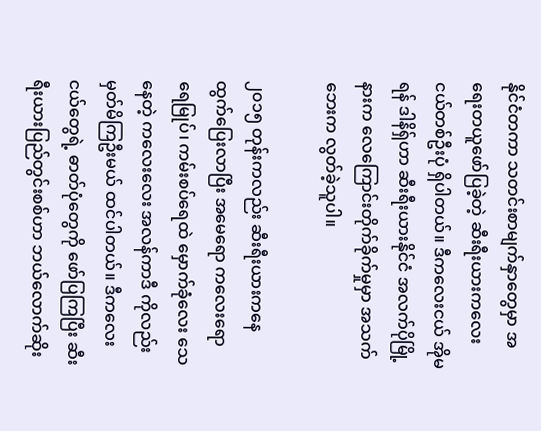နိုင်ငံတကာ သတင်းစာမျက်နှာတွေမှာ အရေးတယူဖော်ပြခဲ့တဲ့ ဆီးရီးယားကလေးငယ်တစ်ဦးပုံ ရှိပါတယ်။ ဒီကလေးငယ် အိုမရန် ဒါနိရှ်ဟာ ဆီးရီးယားနိုင်ငံ အလက်ပိုမြို့နားက လေကြောင်းတိုက်ခိုက်မှုမှာ အသက်ဘေးက လွတ်ခဲ့သူပါ။

၂၀၁၅ တုန်းကလည်း ဆီးရီးယားကနေ ထွက်ပြေးလာပြီး အမေရော ကလေးရော ရေမြုပ်၊ ကမ်းစပ်ရေထဲ မှောက်ခုံလေး သေနေတဲ့ ကလေးလေး အလန်ကာဒီ ကိုလည်းမှတ်မိကြဦးမယ် ထင်ပါတယ်။ ဒီကလေးငယ်တွေရဲ့ ဓာတ်ပုံတွေကို ဖော်ပြကြပြီး ဆီးရီးယားပြည်တွင်းစစ်ဟာ ဘယ်လောက်ဆိုး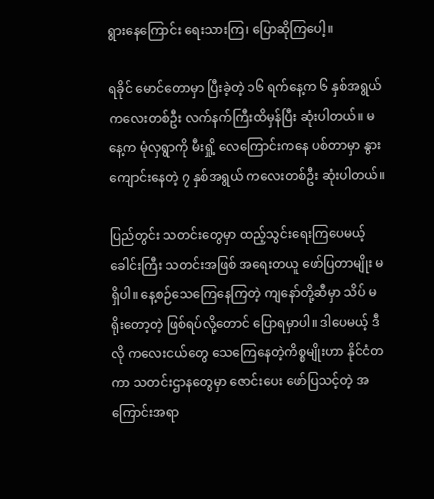ရွားနေကြောင်း ရေးသားကြ၊ ပြောဆိုကြပေါ့။

ရခိုင် မောင်တောမှာ ပြီးခဲ့တဲ့ ၁၆ ရက်နေ့က ၆ နှစ်အရွယ် ကလေးတစ်ဦး လက်နက်ကြီးထိမှန်ပြီး ဆုံးပါတယ်။ မနေ့က မုံလှရွာကို မီးရှို့ လေကြောင်းကနေ ပစ်တာမှာ နွားကျောင်းနေတဲ့ ၇ နှစ်အရွယ် ကလေးတစ်ဦး ဆုံးပါတယ်။

ပြည်တွင်း သတင်းတွေမှာ ထည့်သွင်းရေးကြပေမယ့် ခေါင်းကြီး သတင်းအဖြစ် အရေးတယူ ဖော်ပြတာမျိုး မရှိပါ။ နေ့စဉ်သေကြေနေကြတဲ့ ကျနော်တို့ဆီမှာ သိပ် မရိုးတော့တဲ့ ဖြစ်ရပ်လို့တောင် ပြောရမှာပါ။ ဒါပေမယ့် ဒီလို ကလေးငယ်တွေ သေကြေနေတဲ့ကိစ္စမျိုးဟာ နိုင်ငံတကာ သတင်းဌာနတွေမှာ ဇောင်းပေး ဖော်ပြသင့်တဲ့ အကြောင်းအရာ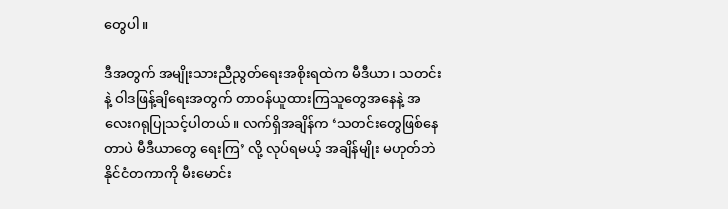တွေပါ။

ဒီအတွက် အမျိုးသားညီညွတ်ရေးအစိုးရထဲက မီဒီယာ၊ သတင်းနဲ့ ဝါဒဖြန့်ချိရေးအတွက် တာဝန်ယူထားကြသူတွေအနေနဲ့ အလေးဂရုပြုသင့်ပါတယ်။ လက်ရှိအချိန်က ‘သတင်းတွေဖြစ်နေတာပဲ မီဒီယာတွေ ရေးကြ’ လို့ လုပ်ရမယ့် အချိန်မျိုး မဟုတ်ဘဲ နိုင်ငံတကာကို မီးမောင်း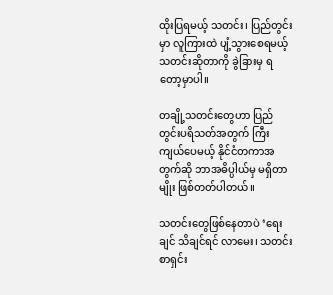ထိုးပြရမယ့် သတင်း၊ ပြည်တွင်းမှာ လူကြားထဲ ပျံ့သွားစေရမယ့် သတင်းဆိုတာကို ခွဲခြားမှ ရတော့မှာပါ။

တချို့သတင်းတွေဟာ ပြည်တွင်းပရိသတ်အတွက် ကြီးကျယ်ပေမယ့် နိုင်ငံတကာအတွက်ဆို ဘာအဓိပ္ပါယ်မှ မရှိတာမျိုး ဖြစ်တတ်ပါတယ်။

သတင်းတွေဖြစ်နေတာပဲ ‘ရေးချင် သိချင်ရင် လာမေး၊ သတင်းစာရှင်း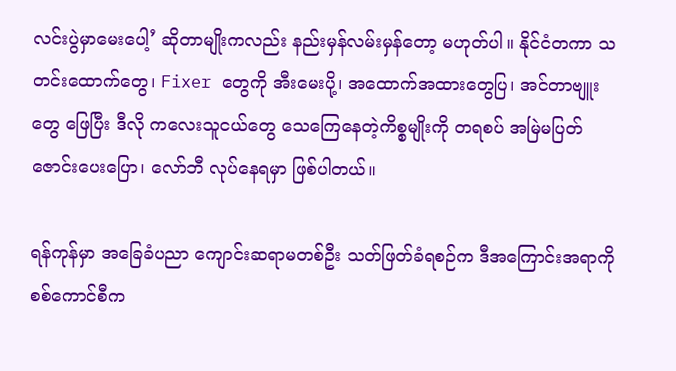လင်းပွဲမှာမေးပေါ့’ ဆိုတာမျိုးကလည်း နည်းမှန်လမ်းမှန်တော့ မဟုတ်ပါ။ နိုင်ငံတကာ သတင်းထောက်တွေ၊ Fixer တွေကို အီးမေးပို့၊ အထောက်အထားတွေပြ၊ အင်တာဗျူးတွေ ဖြေပြီး ဒီလို ကလေးသူငယ်တွေ သေကြေနေတဲ့ကိစ္စမျိုးကို တရစပ် အမြဲမပြတ် ဇောင်းပေးပြော၊ လော်ဘီ လုပ်နေရမှာ ဖြစ်ပါတယ်။

ရန်ကုန်မှာ အခြေခံပညာ ကျောင်းဆရာမတစ်ဦး သတ်ဖြတ်ခံရစဉ်က ဒီအကြောင်းအရာကို စစ်ကောင်စီက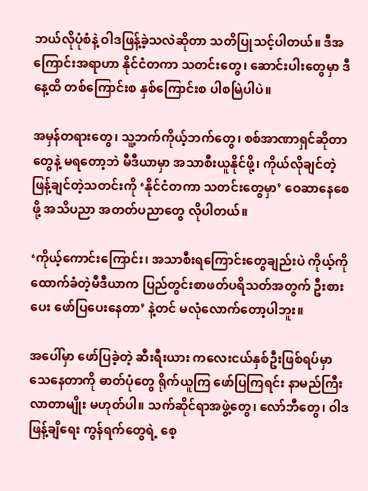ဘယ်လိုပုံစံနဲ့ ဝါဒဖြန့်ခဲ့သလဲဆိုတာ သတိပြုသင့်ပါတယ်။ ဒီအကြောင်းအရာဟာ နိုင်ငံတကာ သတင်းတွေ၊ ဆောင်းပါးတွေမှာ ဒီနေ့ထိ တစ်ကြောင်းစ နှစ်ကြောင်းစ ပါစမြဲပါပဲ။

အမှန်တရားတွေ၊ သူ့ဘက်ကိုယ့်ဘက်တွေ၊ စစ်အာဏာရှင်ဆိုတာတွေနဲ့ မရတော့ဘဲ မီဒီယာမှာ အသာစီးယူနိုင်ဖို့၊ ကိုယ်လိုချင်တဲ့ ဖြန့်ချင်တဲ့သတင်းကို ‘နိုင်ငံတကာ သတင်းတွေမှာ’ ဝေဆာနေစေဖို့ အသိပညာ အတတ်ပညာတွေ လိုပါတယ်။

‘ကိုယ့်ကောင်းကြောင်း၊ အသာစီးရကြောင်းတွေချည်းပဲ ကိုယ့်ကို ထောက်ခံတဲ့မီဒီယာက ပြည်တွင်းစာဖတ်ပရိသတ်အတွက် ဦးစားပေး ဖော်ပြပေးနေတာ’ နဲ့တင် မလုံလောက်တော့ပါဘူး။

အပေါ်မှာ ဖော်ပြခဲ့တဲ့ ဆီးရီးယား ကလေးငယ်နှစ်ဦးဖြစ်ရပ်မှာ သေနေတာကို ဓာတ်ပုံတွေ ရိုက်ယူကြ ဖော်ပြကြရင်း နာမည်ကြီးလာတာမျိုး မဟုတ်ပါ။ သက်ဆိုင်ရာအဖွဲ့တွေ၊ လော်ဘီတွေ၊ ဝါဒဖြန့်ချိရေး ကွန်ရက်တွေရဲ့ စေ့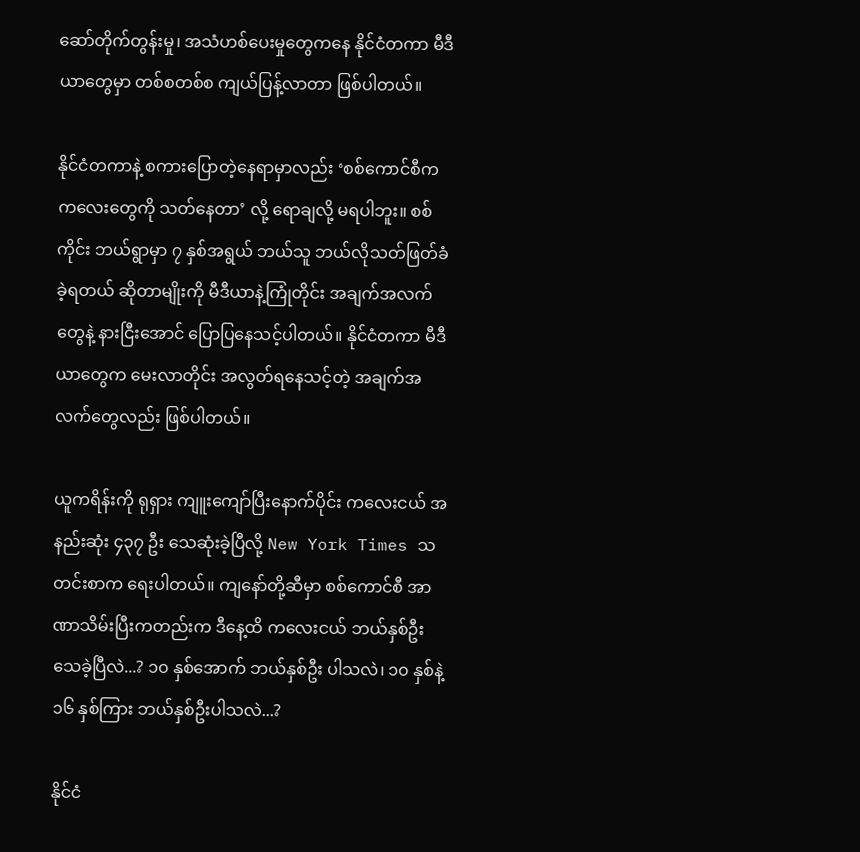ဆော်တိုက်တွန်းမှု၊ အသံဟစ်ပေးမှုတွေကနေ နိုင်ငံတကာ မီဒီယာတွေမှာ တစ်စတစ်စ ကျယ်ပြန့်လာတာ ဖြစ်ပါတယ်။

နိုင်ငံတကာနဲ့ စကားပြောတဲ့နေရာမှာလည်း ‘စစ်ကောင်စီက ကလေးတွေကို သတ်နေတာ’ လို့ ရောချလို့ မရပါဘူး။ စစ်ကိုင်း ဘယ်ရွာမှာ ၇ နှစ်အရွယ် ဘယ်သူ ဘယ်လိုသတ်ဖြတ်ခံခဲ့ရတယ် ဆိုတာမျိုးကို မီဒီယာနဲ့ကြုံတိုင်း အချက်အလက်တွေနဲ့ နားငြီးအောင် ပြောပြနေသင့်ပါတယ်။ နိုင်ငံတကာ မီဒီယာတွေက မေးလာတိုင်း အလွတ်ရနေသင့်တဲ့ အချက်အလက်တွေလည်း ဖြစ်ပါတယ်။

ယူကရိန်းကို ရုရှား ကျူးကျော်ပြီးနောက်ပိုင်း ကလေးငယ် အနည်းဆုံး ၄၃၇ ဦး သေဆုံးခဲ့ပြီလို့ New York Times သတင်းစာက ရေးပါတယ်။ ကျနော်တို့ဆီမှာ စစ်ကောင်စီ အာဏာသိမ်းပြီးကတည်းက ဒီနေ့ထိ ကလေးငယ် ဘယ်နှစ်ဦး သေခဲ့ပြီလဲ...? ၁၀ နှစ်အောက် ဘယ်နှစ်ဦး ပါသလဲ၊ ၁၀ နှစ်နဲ့ ၁၆ နှစ်ကြား ဘယ်နှစ်ဦးပါသလဲ...?

နိုင်ငံ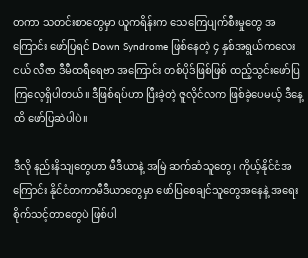တကာ သတင်းစာတွေမှာ ယူကရိန်းက သေကြေပျက်စီးမှုတွေ အကြောင်း ဖော်ပြရင် Down Syndrome ဖြစ်နေတဲ့ ၄ နှစ်အရွယ်ကလေးငယ် လီဇာ ဒီမီထရီရေဗာ အကြောင်း တစ်ပိုဒ်ဖြစ်ဖြစ် ထည့်သွင်းဖော်ပြကြလေ့ရှိပါတယ်။ ဒီဖြစ်ရပ်ဟာ ပြီးခဲ့တဲ့ ဇူလိုင်လက ဖြစ်ခဲ့ပေမယ့် ဒီနေ့ထိ ဖော်ပြဆဲပါပဲ။

ဒီလို နည်းနိသျတွေဟာ မီဒီယာနဲ့ အမြဲ ဆက်ဆံသူတွေ၊ ကိုယ့်နိုင်ငံအကြောင်း နိုင်ငံတကာမီဒီယာတွေမှာ ဖော်ပြစေချင်သူတွေအနေနဲ့ အရေးစိုက်သင့်တာတွေပဲ ဖြစ်ပါ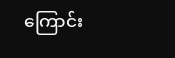ကြောင်း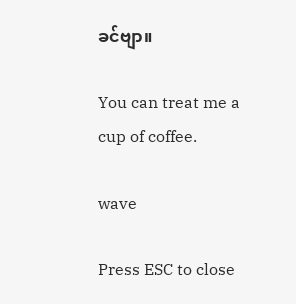ခင်ဗျာ။

You can treat me a cup of coffee.

wave

Press ESC to close